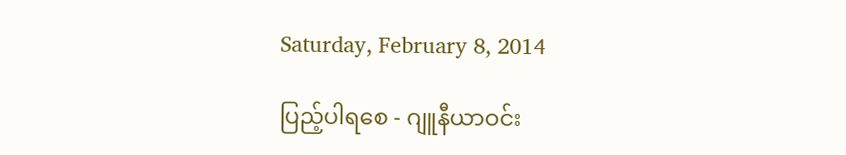Saturday, February 8, 2014

ပြည့်ပါရစေ - ဂျူနီယာဝင်း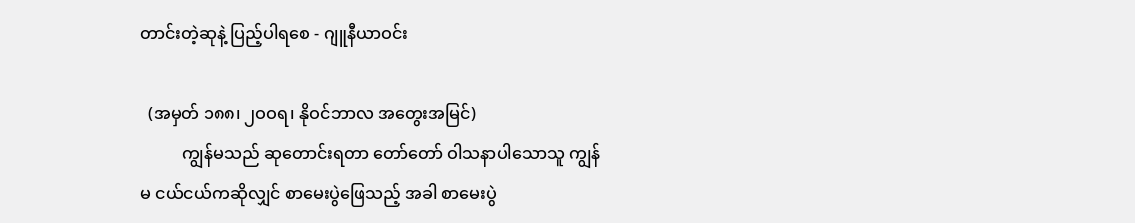တာင်းတဲ့ဆုနဲ့ ပြည့်ပါရစေ - ဂျူနီယာဝင်း

  (အမှတ် ၁၈၈၊ ၂ဝဝရ၊ နိုဝင်ဘာလ အတွေးအမြင်)
          ကျွန်မသည် ဆုတောင်းရတာ တော်တော် ဝါသနာပါသောသူ ကျွန်မ ငယ်ငယ်ကဆိုလျှင် စာမေးပွဲဖြေသည့် အခါ စာမေးပွဲ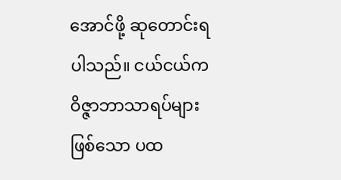အောင်ဖို့ ဆုတောင်းရပါသည်။ ငယ်ငယ်က ဝိဇ္ဇာဘာသာရပ်များဖြစ်သော ပထ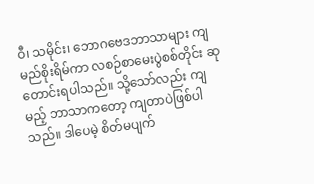ဝီ၊ သမိုင်း၊ ဘောဂဗေဒဘာသာများ ကျမည်စိုးရိမ်ကာ လစဉ်စာမေးပွဲစစ်တိုင်း ဆုတောင်းရပါသည်။ သို့သော်လည်း ကျမည့် ဘာသာကတော့ ကျတာပဲဖြစ်ပါသည်။ ဒါပေမဲ့ စိတ်မပျက်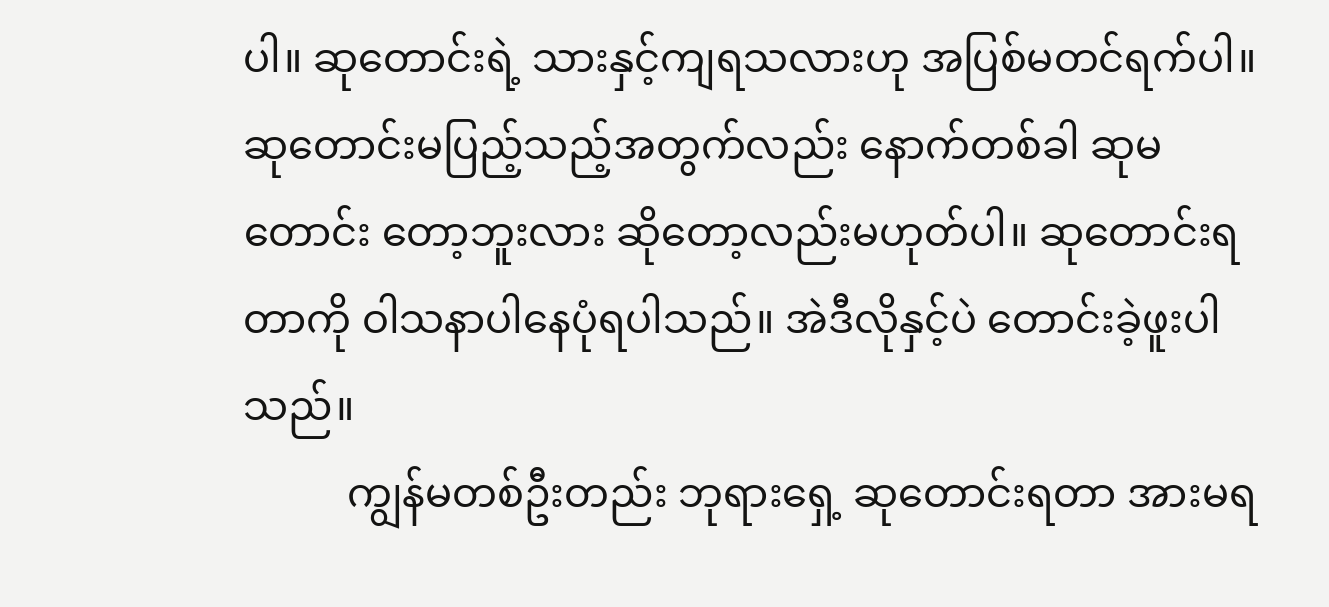ပါ။ ဆုတောင်းရဲ့ သားနှင့်ကျရသလားဟု အပြစ်မတင်ရက်ပါ။ ဆုတောင်းမပြည့်သည့်အတွက်လည်း နောက်တစ်ခါ ဆုမတောင်း တော့ဘူးလား ဆိုတော့လည်းမဟုတ်ပါ။ ဆုတောင်းရတာကို ဝါသနာပါနေပုံရပါသည်။ အဲဒီလိုနှင့်ပဲ တောင်းခဲ့ဖူးပါသည်။
          ကျွန်မတစ်ဦးတည်း ဘုရားရှေ့ ဆုတောင်းရတာ အားမရ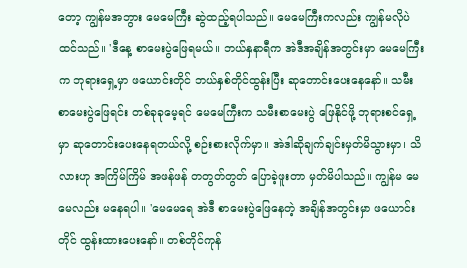တော့ ကျွန်မအဘွား မေမေကြီး ဆွဲထည့်ရပါသည်။ မေမေကြီးကလည်း ကျွန်မလိုပဲ ထင်သည်။ 'ဒီနေ့ စာမေးပွဲဖြေရမယ်။ ဘယ်နှနာရီက အဲဒီအချိန်အတွင်းမှာ မေမေကြီးက ဘုရားရှေ့မှာ ဖယောင်းတိုင် ဘယ်နှစ်တိုင်ထွန်းပြီး ဆုတောင်းပေးနေနော်။ သမီး စာမေးပွဲဖြေရင်း တစ်ခုခုမေ့ရင် မေမေကြီးက သမီးစာမေးပွဲ ဖြေနိုင်ဖို့ ဘုရားစင်ရှေ့မှာ ဆုတောင်းပေးနေရတယ်လို့ စဉ်းစားလိုက်မှာ။ အဲဒါဆိုချက်ချင်းမှတ်မိသွားမှာ၊ သိလားဟု အကြိမ်ကြိမ် အဖန်ဖန် တတွတ်တွတ် ပြောခဲ့ဖူးတာ မှတ်မိပါသည်။ ကျွန်မ မေမေလည်း မနေရပါ။ 'မေမေရေ အဲဒီ စာမေးပွဲဖြေနေတဲ့ အချိန်အတွင်းမှာ ဖယောင်း တိုင် ထွန်းထားပေးနော်။ တစ်တိုင်ကုန်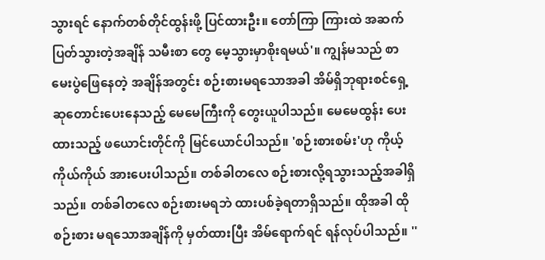သွားရင် နောက်တစ်တိုင်ထွန်းဖို့ ပြင်ထားဦး။ တော်ကြာ ကြားထဲ အဆက်ပြတ်သွားတဲ့အချိန် သမီးစာ တွေ မေ့သွားမှာစိုးရမယ်'။ ကျွန်မသည် စာမေးပွဲဖြေနေတဲ့ အချိန်အတွင်း စဉ်းစားမရသောအခါ အိမ်ရှိဘုရားစင်ရှေ့ဆုတောင်းပေးနေသည့် မေမေကြီးကို တွေးယူပါသည်။ မေမေထွန်း ပေးထားသည့် ဖယောင်းတိုင်ကို မြင်ယောင်ပါသည်။ 'စဉ်းစားစမ်း'ဟု ကိုယ့်ကိုယ်ကိုယ် အားပေးပါသည်။ တစ်ခါတလေ စဉ်းစားလို့ရသွားသည့်အခါရှိသည်။ တစ်ခါတလေ စဉ်းစားမရဘဲ ထားပစ်ခဲ့ရတာရှိသည်။ ထိုအခါ ထိုစဉ်းစား မရသောအချိန်ကို မှတ်ထားပြီး အိမ်ရောက်ရင် ရန်လုပ်ပါသည်။ ''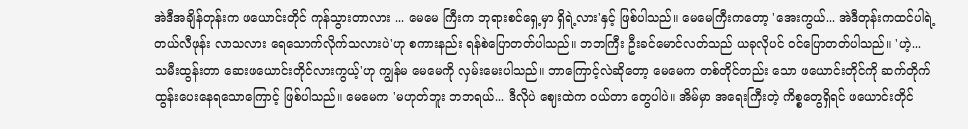အဲဒီအချိန်တုန်းက ဖယောင်းတိုင် ကုန်သွားတာလား ... မေမေ ကြီးက ဘုရားစင်ရှေ့မှာ ရှိရဲ့လား'နှင့် ဖြစ်ပါသည်။ မေမေကြီးကတော့ 'အေးကွယ်... အဲဒီတုန်းကထင်ပါရဲ့ တယ်လီဖုန်း လာသလား ရေသောက်လိုက်သလားပဲ'ဟု စကားနည်း ရန်စဲပြောတတ်ပါသည်။ ဘဘကြီး ဦးခင်မောင်လတ်သည် ယခုလိုပင် ဝင်ပြောတတ်ပါသည်။ 'ဟဲ့... သမီးထွန်းတာ ဆေးဖယောင်းတိုင်လားကွယ့်'ဟု ကျွန်မ မေမေကို လှမ်းမေးပါသည်။ ဘာကြောင့်လဲဆိုတော့ မေမေက တစ်တိုင်တည်း သော ဖယောင်းတိုင်ကို ဆက်တိုက်ထွန်းပေးနေရသောကြောင့် ဖြစ်ပါသည်။ မေမေက 'မဟုတ်ဘူး ဘဘရယ်... ဒီလိုပဲ ဈေးထဲက ဝယ်တာ တွေပါပဲ။ အိမ်မှာ အရေးကြီးတဲ့ ကိစ္စတွေရှိရင် ဖယောင်းတိုင်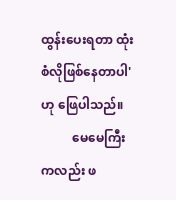ထွန်းပေးရတာ ထုံးစံလိုဖြစ်နေတာပါ'ဟု ဖြေပါသည်။
          မေမေကြီးကလည်း ဖ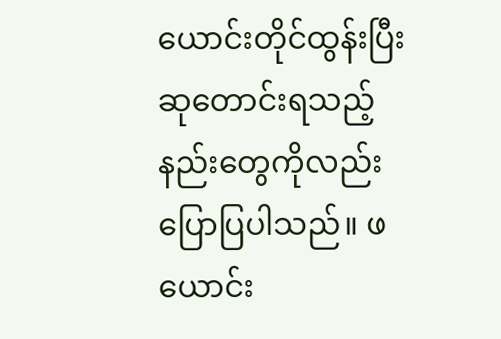ယောင်းတိုင်ထွန်းပြီး ဆုတောင်းရသည့် နည်းတွေကိုလည်း ပြောပြပါသည်။ ဖယောင်း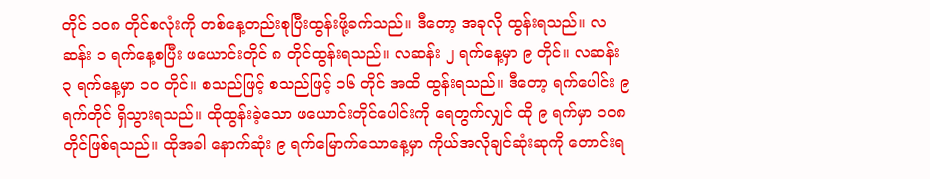တိုင် ၁ဝ၈ တိုင်စလုံးကို တစ်နေ့တည်းစုပြီးထွန်းဖို့ခက်သည်။ ဒီတော့ အခုလို ထွန်းရသည်။ လဆန်း ၁ ရက်နေ့စပြီး ဖယောင်းတိုင် ၈ တိုင်ထွန်းရသည်။ လဆန်း ၂ ရက်နေ့မှာ ၉ တိုင်။ လဆန်း ၃ ရက်နေ့မှာ ၁ဝ တိုင်။ စသည်ဖြင့် စသည်ဖြင့် ၁၆ တိုင် အထိ ထွန်းရသည်။ ဒီတော့ ရက်ပေါင်း ၉ ရက်တိုင် ရှိသွားရသည်။ ထိုထွန်းခဲ့သော ဖယောင်းတိုင်ပေါင်းကို ရေတွက်လျှင် ထို ၉ ရက်မှာ ၁ဝ၈ တိုင်ဖြစ်ရသည်။ ထိုအခါ နောက်ဆုံး ၉ ရက်မြောက်သောနေ့မှာ ကိုယ်အလိုချင်ဆုံးဆုကို တောင်းရ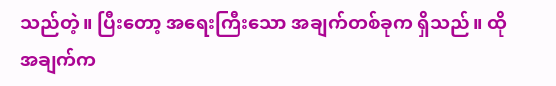သည်တဲ့။ ပြီးတော့ အရေးကြီးသော အချက်တစ်ခုက ရှိသည်။ ထိုအချက်က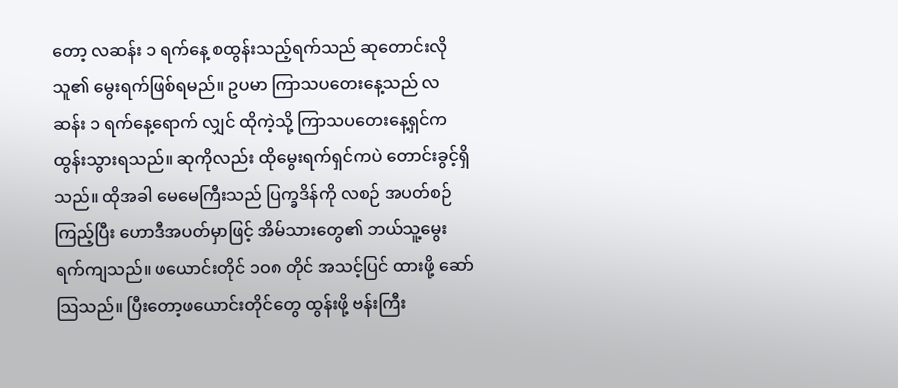တော့ လဆန်း ၁ ရက်နေ့ စထွန်းသည့်ရက်သည် ဆုတောင်းလိုသူ၏ မွေးရက်ဖြစ်ရမည်။ ဥပမာ ကြာသပတေးနေ့သည် လဆန်း ၁ ရက်နေ့ရောက် လျှင် ထိုကဲ့သို့ ကြာသပတေးနေ့ရှင်က ထွန်းသွားရသည်။ ဆုကိုလည်း ထိုမွေးရက်ရှင်ကပဲ တောင်းခွင့်ရှိသည်။ ထိုအခါ မေမေကြီးသည် ပြက္ခဒိန်ကို လစဉ် အပတ်စဉ်ကြည့်ပြီး ဟောဒီအပတ်မှာဖြင့် အိမ်သားတွေ၏ ဘယ်သူ့မွေးရက်ကျသည်။ ဖယောင်းတိုင် ၁ဝ၈ တိုင် အသင့်ပြင် ထားဖို့ ဆော်သြသည်။ ပြီးတော့ဖယောင်းတိုင်တွေ ထွန်းဖို့ ဗန်းကြီး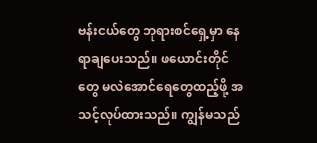ဗန်းငယ်တွေ ဘုရားစင်ရှေ့မှာ နေရာချပေးသည်။ ဖယောင်းတိုင်တွေ မလဲအောင်ရေတွေထည့်ဖို့ အသင့်လုပ်ထားသည်။ ကျွန်မသည်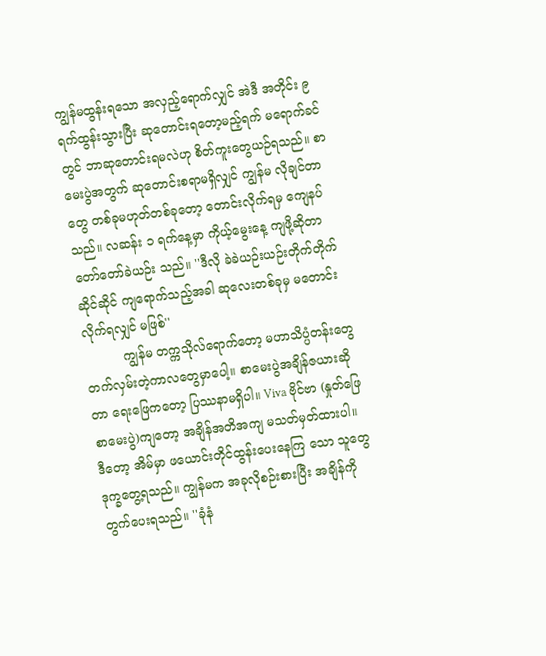ကျွန်မထွန်းရသော အလှည့်ရောက်လျှင် အဲဒီ အတိုင်း ၉ ရက်ထွန်းသွားပြီး ဆုတောင်းရတော့မည့်ရက် မရောက်ခင်တွင် ဘာဆုတောင်းရမလဲဟု စိတ်ကူးတွေယဉ်ရသည်။ စာမေးပွဲအတွက် ဆုတောင်းစရာမရှိလျှင် ကျွန်မ လိုချင်တာတွေ တစ်ခုမဟုတ်တစ်ခုတော့ တောင်းလိုက်ရမှ ကျေနပ်သည်။ လဆန်း ၁ ရက်နေ့မှာ ကိုယ့်မွေးနေ့ ကျဖို့ဆိုတာ တော်တော်ခဲယဉ်း သည်။ ''ဒီလို ခဲခဲယဉ်းယဉ်းတိုက်တိုက်ဆိုင်ဆိုင် ကျရောက်သည့်အခါ ဆုလေးတစ်ခုမှ မတောင်းလိုက်ရလျှင် မဖြစ်''
          ကျွန်မ တက္ကသိုလ်ရောက်တော့ မဟာသိပ္ပံတန်းတွေ တက်လှမ်းတဲ့ကာလတွေမှာပေါ့။ စာမေးပွဲအချိန်ဇယားဆိုတာ ရေးဖြေကတော့ ပြဿနာမရှိပါ။ Viva ဗိုင်ဗာ (နှုတ်ဖြေစာမေးပွဲ)ကျတော့ အချိန်အတိအကျ မသတ်မှတ်ထားပါ။ ဒီတော့ အိမ်မှာ ဖယောင်းတိုင်ထွန်းပေးနေကြ သော သူတွေ ဒုက္ခတွေ့ရသည်။ ကျွန်မက အခုလိုစဉ်းစားပြီး အချိန်ကို တွက်ပေးရသည်။ ''ခုံနံ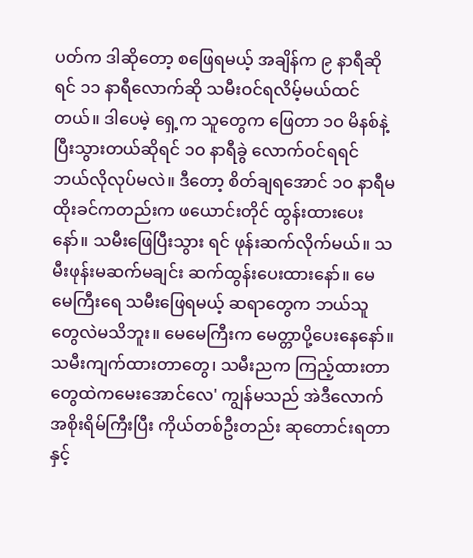ပတ်က ဒါဆိုတော့ စဖြေရမယ့် အချိန်က ၉ နာရီဆိုရင် ၁၁ နာရီလောက်ဆို သမီးဝင်ရလိမ့်မယ်ထင်တယ်။ ဒါပေမဲ့ ရှေ့က သူတွေက ဖြေတာ ၁ဝ မိနစ်နဲ့ပြီးသွားတယ်ဆိုရင် ၁ဝ နာရီခွဲ လောက်ဝင်ရရင် ဘယ်လိုလုပ်မလဲ။ ဒီတော့ စိတ်ချရအောင် ၁ဝ နာရီမထိုးခင်ကတည်းက ဖယောင်းတိုင် ထွန်းထားပေးနော်။ သမီးဖြေပြီးသွား ရင် ဖုန်းဆက်လိုက်မယ်။ သမီးဖုန်းမဆက်မချင်း ဆက်ထွန်းပေးထားနော်။ မေမေကြီးရေ သမီးဖြေရမယ့် ဆရာတွေက ဘယ်သူတွေလဲမသိဘူး။ မေမေကြီးက မေတ္တာပို့ပေးနေနော်။ သမီးကျက်ထားတာတွေ၊ သမီးညက ကြည့်ထားတာတွေထဲကမေးအောင်လေ' ကျွန်မသည် အဲဒီလောက် အစိုးရိမ်ကြီးပြီး ကိုယ်တစ်ဦးတည်း ဆုတောင်းရတာနှင့်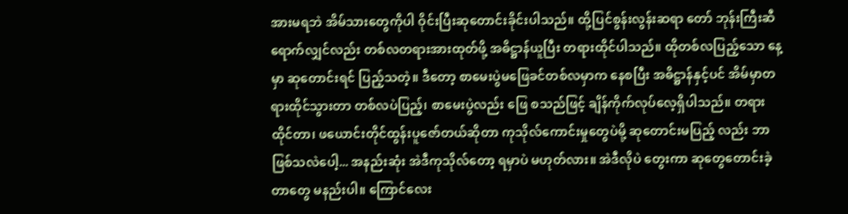အားမရဘဲ အိမ်သားတွေကိုပါ ဝိုင်းပြီးဆုတောင်းခိုင်းပါသည်။ ထို့ပြင်စွန်းလွန်းဆရာ တော် ဘုန်းကြီးဆီရောက်လျှင်လည်း တစ်လတရားအားထုတ်ဖို့ အဓိဋ္ဌာန်ယူပြီး တရားထိုင်ပါသည်။ ထိုတစ်လပြည့်သော နေ့မှာ ဆုတောင်းရင် ပြည့်သတဲ့။ ဒီတော့ စာမေးပွဲမဖြေခင်တစ်လမှာက နေစပြီး အဓိဋ္ဌာန်နှင့်ပင် အိမ်မှာတရားထိုင်သွားတာ တစ်လပဲပြည့်၊ စာမေးပွဲလည်း ဖြေ စသည်ဖြင့် ချိန်ကိုက်လုပ်လေ့ရှိပါသည်။ တရားထိုင်တာ၊ ဖယောင်းတိုင်ထွန်းပူဇော်တယ်ဆိုတာ ကုသိုလ်ကောင်းမှုတွေပဲမို့ ဆုတောင်းမပြည့် လည်း ဘာဖြစ်သလဲပေါ့... အနည်းဆုံး အဲဒီကုသိုလ်တော့ ရမှာပဲ မဟုတ်လား။ အဲဒီလိုပဲ တွေးကာ ဆုတွေတောင်းခဲ့တာတွေ မနည်းပါ။ ကြောင်လေး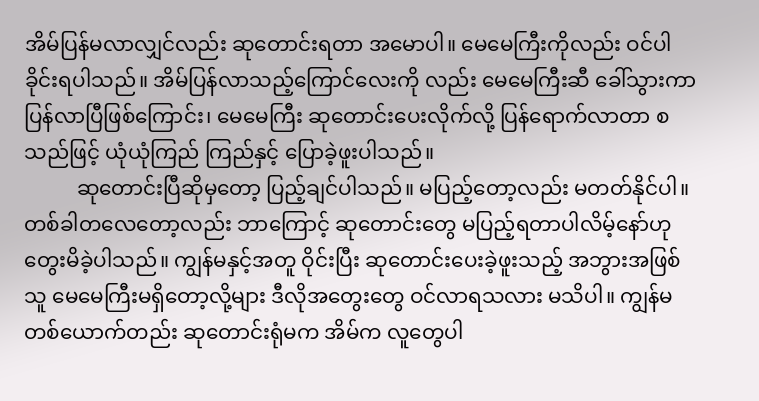အိမ်ပြန်မလာလျှင်လည်း ဆုတောင်းရတာ အမောပါ။ မေမေကြီးကိုလည်း ဝင်ပါခိုင်းရပါသည်။ အိမ်ပြန်လာသည့်ကြောင်လေးကို လည်း မေမေကြီးဆီ ခေါ်သွားကာ ပြန်လာပြီဖြစ်ကြောင်း၊ မေမေကြီး ဆုတောင်းပေးလိုက်လို့ ပြန်ရောက်လာတာ စသည်ဖြင့် ယုံယုံကြည် ကြည်နှင့် ပြောခဲ့ဖူးပါသည်။
          ဆုတောင်းပြီဆိုမှတော့ ပြည့်ချင်ပါသည်။ မပြည့်တော့လည်း မတတ်နိုင်ပါ။ တစ်ခါတလေတော့လည်း ဘာကြောင့် ဆုတောင်းတွေ မပြည့်ရတာပါလိမ့်နော်ဟု တွေးမိခဲ့ပါသည်။ ကျွန်မနှင့်အတူ ဝိုင်းပြီး ဆုတောင်းပေးခဲ့ဖူးသည့် အဘွားအဖြစ်သူ မေမေကြီးမရှိတော့လို့များ ဒီလိုအတွေးတွေ ဝင်လာရသလား မသိပါ။ ကျွန်မတစ်ယောက်တည်း ဆုတောင်းရုံမက အိမ်က လူတွေပါ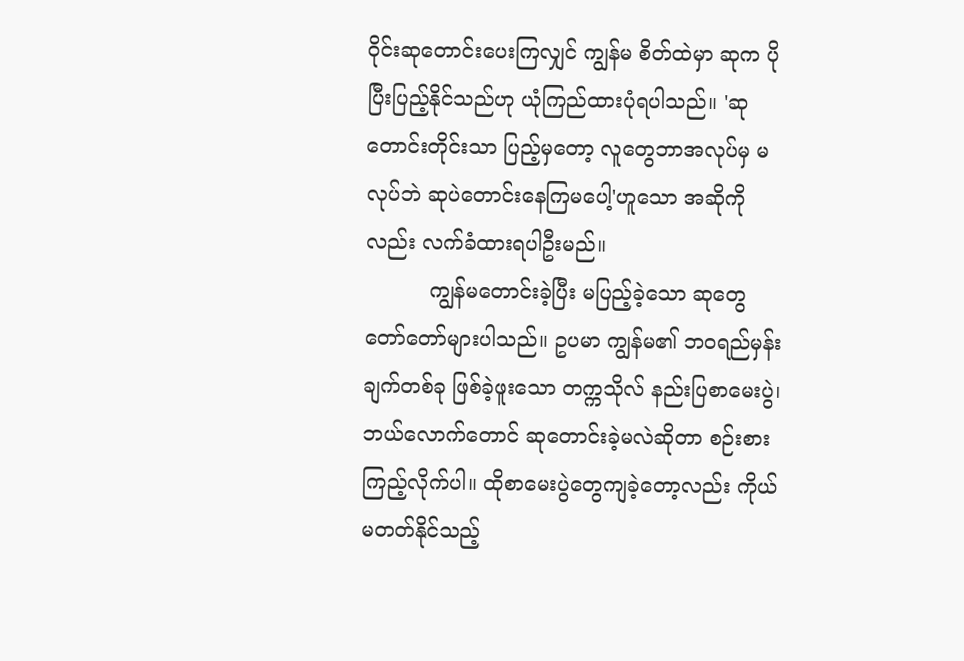ဝိုင်းဆုတောင်းပေးကြလျှင် ကျွန်မ စိတ်ထဲမှာ ဆုက ပိုပြီးပြည့်နိုင်သည်ဟု ယုံကြည်ထားပုံရပါသည်။ 'ဆုတောင်းတိုင်းသာ ပြည့်မှတော့ လူတွေဘာအလုပ်မှ မလုပ်ဘဲ ဆုပဲတောင်းနေကြမပေါ့'ဟူသော အဆိုကိုလည်း လက်ခံထားရပါဦးမည်။
          ကျွန်မတောင်းခဲ့ပြီး မပြည့်ခဲ့သော ဆုတွေ တော်တော်များပါသည်။ ဥပမာ ကျွန်မ၏ ဘဝရည်မှန်းချက်တစ်ခု ဖြစ်ခဲ့ဖူးသော တက္ကသိုလ် နည်းပြစာမေးပွဲ၊ ဘယ်လောက်တောင် ဆုတောင်းခဲ့မလဲဆိုတာ စဉ်းစားကြည့်လိုက်ပါ။ ထိုစာမေးပွဲတွေကျခဲ့တော့လည်း ကိုယ်မတတ်နိုင်သည့်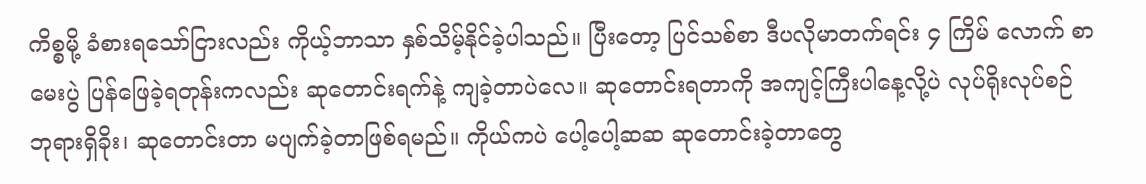ကိစ္စမို့ ခံစားရသော်ငြားလည်း ကိုယ့်ဘာသာ နှစ်သိမ့်နိုင်ခဲ့ပါသည်။ ပြီးတော့ ပြင်သစ်စာ ဒီပလိုမာတက်ရင်း ၄ ကြိမ် လောက် စာမေးပွဲ ပြန်ဖြေခဲ့ရတုန်းကလည်း ဆုတောင်းရက်နဲ့ ကျခဲ့တာပဲလေ။ ဆုတောင်းရတာကို အကျင့်ကြီးပါနေ့လို့ပဲ လုပ်ရိုးလုပ်စဉ် ဘုရားရှိခိုး၊ ဆုတောင်းတာ မပျက်ခဲ့တာဖြစ်ရမည်။ ကိုယ်ကပဲ ပေါ့ပေါ့ဆဆ ဆုတောင်းခဲ့တာတွေ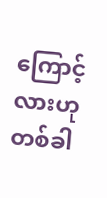ကြောင့်လားဟု တစ်ခါ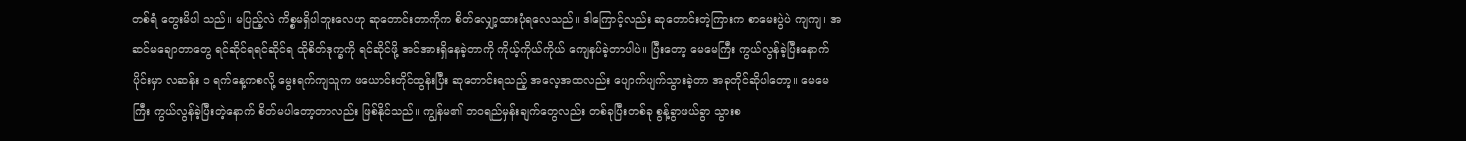တစ်ရံ တွေးမိပါ သည်။ မပြည့်လဲ ကိစ္စမရှိပါဘူးလေဟု ဆုတောင်းတာကိုက စိတ်လျှော့ထားပုံရလေသည်။ ဒါကြောင့်လည်း ဆုတောင်းတဲ့ကြားက စာမေးပွဲပဲ ကျကျ၊ အဆင်မချောတာတွေ ရင်ဆိုင်ရရင်ဆိုင်ရ ထိုစိတ်ဒုက္ခကို ရင်ဆိုင်ဖို့ အင်အားရှိနေခဲ့တာကို ကိုယ့်ကိုယ်ကိုယ် ကျေနပ်ခဲ့တာပါပဲ။ ပြီးတော့ မေမေကြီး ကွယ်လွန်ခဲ့ပြီးနောက်ပိုင်းမှာ လဆန်း ၁ ရက်နေ့ကစလို့ မွေးရက်ကျသူက ဖယောင်းတိုင်ထွန်းပြီး ဆုတောင်းရသည့် အလေ့အထလည်း ပျောက်ပျက်သွားခဲ့တာ အခုတိုင်ဆိုပါတော့။ မေမေကြီး ကွယ်လွန်ခဲ့ပြီးတဲ့နောက် စိတ်မပါတော့တာလည်း ဖြစ်နိုင်သည်။ ကျွန်မ၏ ဘဝရည်မှန်းချက်တွေလည်း တစ်ခုပြီးတစ်ခု စွန့်ခွာဖယ်ခွာ သွားစ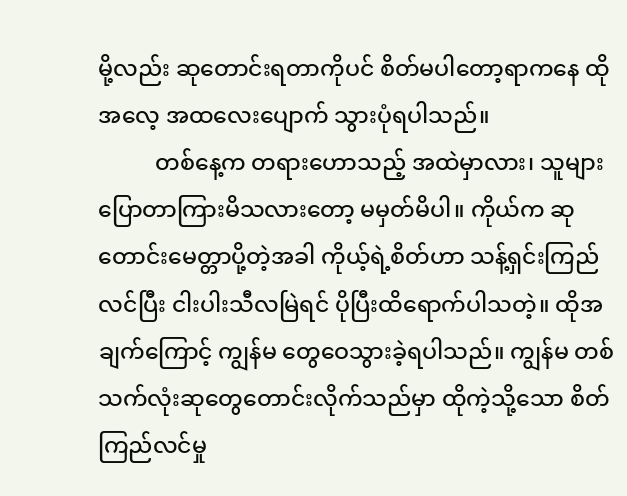မို့လည်း ဆုတောင်းရတာကိုပင် စိတ်မပါတော့ရာကနေ ထိုအလေ့ အထလေးပျောက် သွားပုံရပါသည်။
          တစ်နေ့က တရားဟောသည့် အထဲမှာလား၊ သူများပြောတာကြားမိသလားတော့ မမှတ်မိပါ။ ကိုယ်က ဆုတောင်းမေတ္တာပို့တဲ့အခါ ကိုယ့်ရဲ့စိတ်ဟာ သန့်ရှင်းကြည်လင်ပြီး ငါးပါးသီလမြဲရင် ပိုပြီးထိရောက်ပါသတဲ့။ ထိုအချက်ကြောင့် ကျွန်မ တွေဝေသွားခဲ့ရပါသည်။ ကျွန်မ တစ်သက်လုံးဆုတွေတောင်းလိုက်သည်မှာ ထိုကဲ့သို့သော စိတ်ကြည်လင်မှု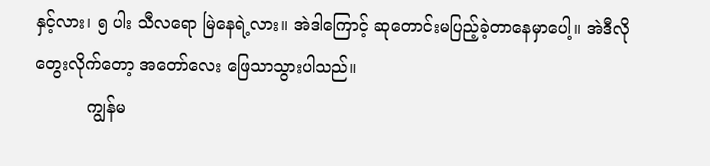နှင့်လား၊ ၅ ပါး သီလရော မြဲနေရဲ့လား။ အဲဒါကြောင့် ဆုတောင်းမပြည့်ခဲ့တာနေမှာပေါ့။ အဲဒီလို တွေးလိုက်တော့ အတော်လေး ဖြေသာသွားပါသည်။
          ကျွန်မ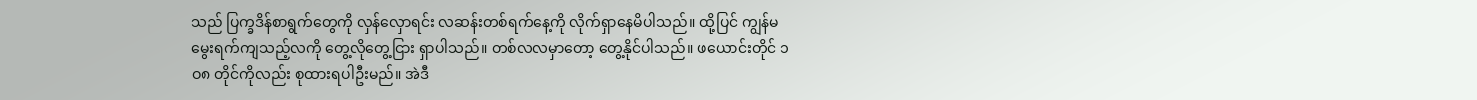သည် ပြက္ခဒိန်စာရွက်တွေကို လှန်လှောရင်း လဆန်းတစ်ရက်နေ့ကို လိုက်ရှာနေမိပါသည်။ ထို့ပြင် ကျွန်မ မွေးရက်ကျသည့်လကို တွေ့လိုတွေ့ငြား ရှာပါသည်။ တစ်လလမှာတော့ တွေ့နိုင်ပါသည်။ ဖယောင်းတိုင် ၁ဝ၈ တိုင်ကိုလည်း စုထားရပါဦးမည်။ အဲဒီ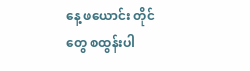နေ့ ဖယောင်း တိုင်တွေ စထွန်းပါ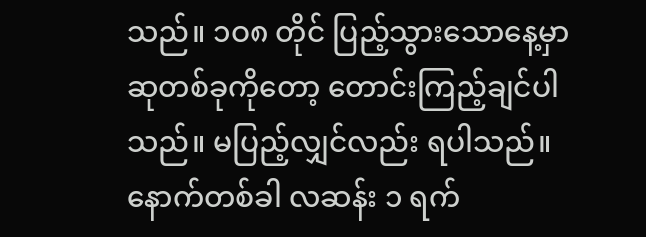သည်။ ၁ဝ၈ တိုင် ပြည့်သွားသောနေ့မှာ ဆုတစ်ခုကိုတော့ တောင်းကြည့်ချင်ပါသည်။ မပြည့်လျှင်လည်း ရပါသည်။ နောက်တစ်ခါ လဆန်း ၁ ရက်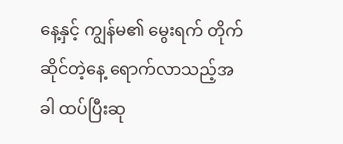နေ့နှင့် ကျွန်မ၏ မွေးရက် တိုက်ဆိုင်တဲ့နေ့ ရောက်လာသည့်အခါ ထပ်ပြီးဆု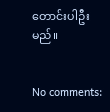တောင်းပါဦးမည်။


No comments: